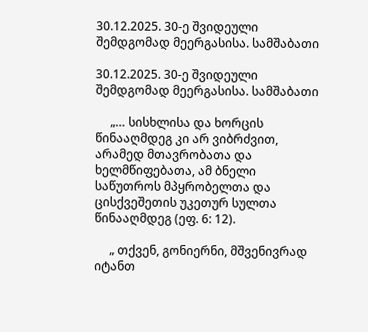30.12.2025. 30-ე შვიდეული შემდგომად მეერგასისა. სამშაბათი

30.12.2025. 30-ე შვიდეული შემდგომად მეერგასისა. სამშაბათი

     „… სისხლისა და ხორცის წინააღმდეგ კი არ ვიბრძვით, არამედ მთავრობათა და ხელმწიფებათა, ამ ბნელი საწუთროს მპყრობელთა და ცისქვეშეთის უკეთურ სულთა წინააღმდეგ (ეფ. 6: 12).

     „ თქვენ, გონიერნი, მშვენივრად იტანთ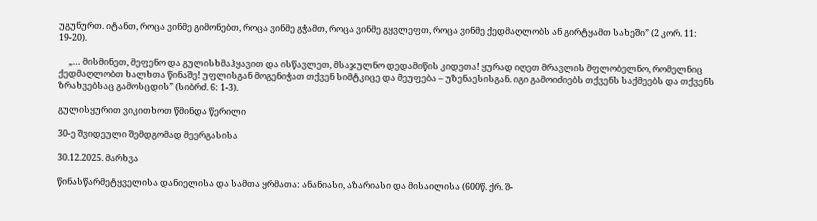უგუნურთ. იტანთ, როცა ვინმე გიმონებთ, როცა ვინმე გჭამთ, როცა ვინმე გყვლეფთ, როცა ვინმე ქედმაღლობს ან გირტყამთ სახეში” (2 კორ. 11: 19-20).

     „… მისმინეთ, მეფენო და გულისხმაჰყავით და ისწავლეთ, მსაჯულნო დედამიწის კიდეთა! ყურად იღეთ მრავლის მფლობელნო, რომელნიც ქედმაღლობთ ხალხთა წინაშე! უფლისგან მოგენიჭათ თქვენ სიმტკიცე და მეუფება – უზენაესისგან. იგი გამოიძიებს თქვენს საქმეებს და თქვენს ზრახვებსაც გამოსცდის” (სიბრძ. 6: 1-3).

გულისყურით ვიკითხოთ წმინდა წერილი

30-ე შვიდეული შემდგომად მეერგასისა

30.12.2025. მარხვა

წინასწარმეტყველისა დანიელისა და სამთა ყრმათა: ანანიასი, აზარიასი და მისაილისა (600წ. ქრ. შ-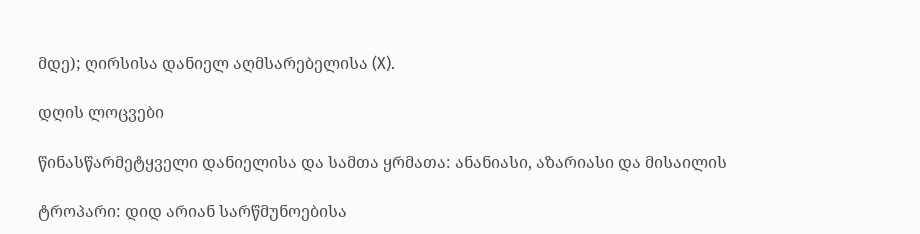მდე); ღირსისა დანიელ აღმსარებელისა (X).

დღის ლოცვები

წინასწარმეტყველი დანიელისა და სამთა ყრმათა: ანანიასი, აზარიასი და მისაილის

ტროპარი: დიდ არიან სარწმუნოებისა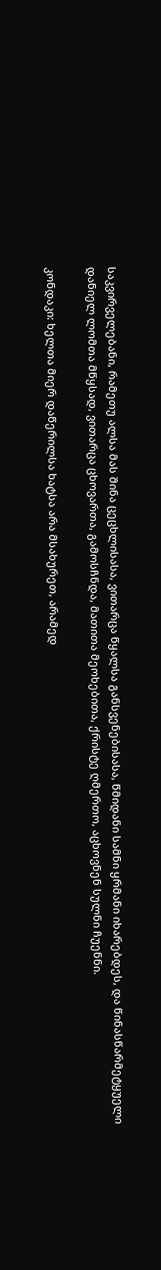საკვირველებანი, რამეთუ ალსა მას შინა ცეცხლისასა, ვითარცა წყალსა განსვენებისასა, წმიდანი სამნი ყრმანი იხარებდეს, და წინასწარმეტყუელი დანიელ ლომთა მწყსად, ვითარცა ცხოვართა, გამოსჩნდა, მათითა მეოხებითა, ქრისტე ღმერთო, აცხოვნენ სულნი ჩუენნი.

კონდაკი: ხელთა მიერ დაწერილსა ხატსა არა მსახურეთ, არამედ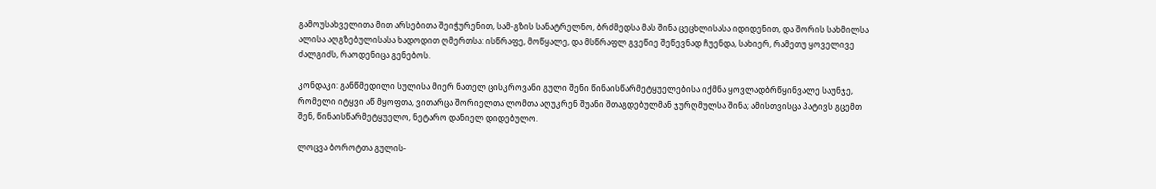გამოუსახველითა მით არსებითა შეიჭურენით, სამ-გზის სანატრელნო, ბრძმედსა მას შინა ცეცხლისასა იდიდენით, და შორის სახმილსა ალისა აღგზებულისასა ხადოდით ღმერთსა: ისწრაფე, მოწყალე, და მსწრაფლ გვეწიე შეწევნად ჩუენდა, სახიერ, რამეთუ ყოველივე ძალგიძს, რაოდენიცა გენებოს.

კონდაკი: განწმედილი სულისა მიერ ნათელ ცისკროვანი გული შენი წინაისწარმეტყუელებისა იქმნა ყოვლადბრწყინვალე საუნჯე, რომელი იტყვი აწ მყოფთა, ვითარცა შორიელთა ლომთა აღუკრენ შუანი შთაგდებულმან ჯურღმულსა შინა; ამისთვისცა პატივს გცემთ შენ, წინაისწარმეტყუელო, ნეტარო დანიელ დიდებულო.

ლოცვა ბოროტთა გულის-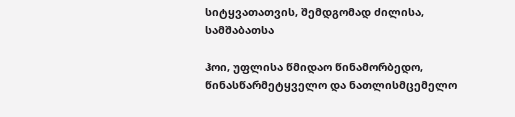სიტყვათათვის, შემდგომად ძილისა, სამშაბათსა

ჰოი, უფლისა წმიდაო წინამორბედო, წინასწარმეტყველო და ნათლისმცემელო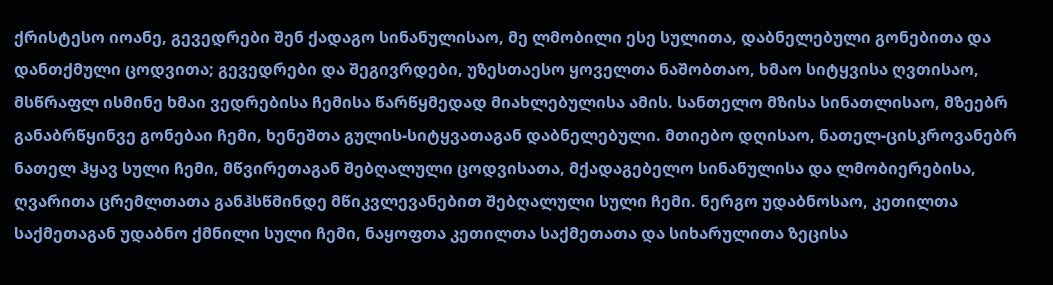ქრისტესო იოანე, გევედრები შენ ქადაგო სინანულისაო, მე ლმობილი ესე სულითა, დაბნელებული გონებითა და დანთქმული ცოდვითა; გევედრები და შეგივრდები, უზესთაესო ყოველთა ნაშობთაო, ხმაო სიტყვისა ღვთისაო, მსწრაფლ ისმინე ხმაი ვედრებისა ჩემისა წარწყმედად მიახლებულისა ამის. სანთელო მზისა სინათლისაო, მზეებრ განაბრწყინვე გონებაი ჩემი, ხენეშთა გულის-სიტყვათაგან დაბნელებული. მთიებო დღისაო, ნათელ-ცისკროვანებრ ნათელ ჰყავ სული ჩემი, მწვირეთაგან შებღალული ცოდვისათა, მქადაგებელო სინანულისა და ლმობიერებისა, ღვარითა ცრემლთათა განჰსწმინდე მწიკვლევანებით შებღალული სული ჩემი. ნერგო უდაბნოსაო, კეთილთა საქმეთაგან უდაბნო ქმნილი სული ჩემი, ნაყოფთა კეთილთა საქმეთათა და სიხარულითა ზეცისა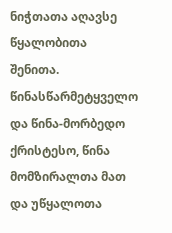ნიჭთათა აღავსე წყალობითა შენითა. წინასწარმეტყველო და წინა-მორბედო ქრისტესო, წინა მომზირალთა მათ და უწყალოთა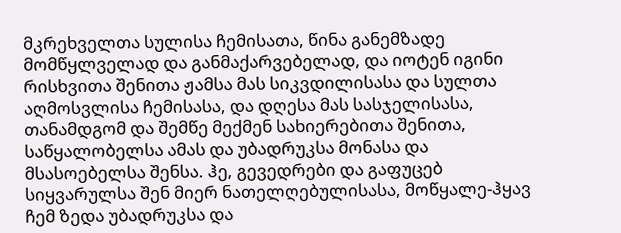მკრეხველთა სულისა ჩემისათა, წინა განემზადე მომწყლველად და განმაქარვებელად, და იოტენ იგინი რისხვითა შენითა ჟამსა მას სიკვდილისასა და სულთა აღმოსვლისა ჩემისასა, და დღესა მას სასჯელისასა, თანამდგომ და შემწე მექმენ სახიერებითა შენითა, საწყალობელსა ამას და უბადრუკსა მონასა და მსასოებელსა შენსა. ჰე, გევედრები და გაფუცებ სიყვარულსა შენ მიერ ნათელღებულისასა, მოწყალე-ჰყავ ჩემ ზედა უბადრუკსა და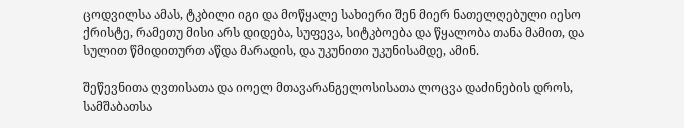ცოდვილსა ამას, ტკბილი იგი და მოწყალე სახიერი შენ მიერ ნათელღებული იესო ქრისტე, რამეთუ მისი არს დიდება, სუფევა, სიტკბოება და წყალობა თანა მამით, და სულით წმიდითურთ აწდა მარადის, და უკუნითი უკუნისამდე, ამინ.

შეწევნითა ღვთისათა და იოელ მთავარანგელოსისათა ლოცვა დაძინების დროს, სამშაბათსა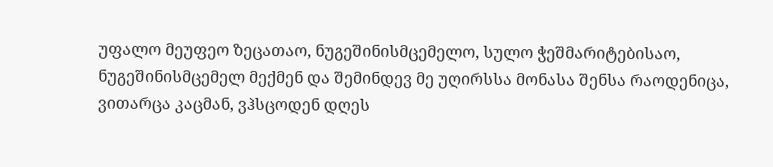უფალო მეუფეო ზეცათაო, ნუგეშინისმცემელო, სულო ჭეშმარიტებისაო, ნუგეშინისმცემელ მექმენ და შემინდევ მე უღირსსა მონასა შენსა რაოდენიცა, ვითარცა კაცმან, ვჰსცოდენ დღეს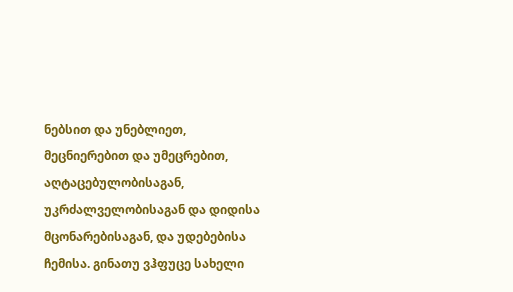ნებსით და უნებლიეთ, მეცნიერებით და უმეცრებით, აღტაცებულობისაგან, უკრძალველობისაგან და დიდისა მცონარებისაგან, და უდებებისა ჩემისა. გინათუ ვჰფუცე სახელი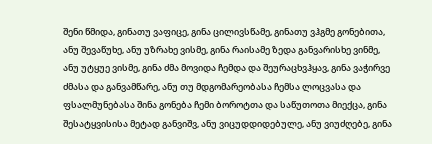შენი წმიდა, გინათუ ვაფიცე, გინა ცილივსწამე, გინათუ ვჰგმე გონებითა, ანუ შევაწუხე, ანუ უზრახე ვისმე, გინა რაისამე ზედა განვარისხე ვინმე, ანუ უტყუე ვისმე, გინა ძმა მოვიდა ჩემდა და შეურაცხვჰყავ, გინა ვაჭირვე ძმასა და განვამწარე, ანუ თუ მდგომარეობასა ჩემსა ლოცვასა და ფსალმუნებასა შინა გონება ჩემი ბოროტთა და საწუთოთა მიექცა, გინა შესატყვისისა მეტად განვიშვ, ანუ ვიცუდდიდებულე, ანუ ვიუძღებე, გინა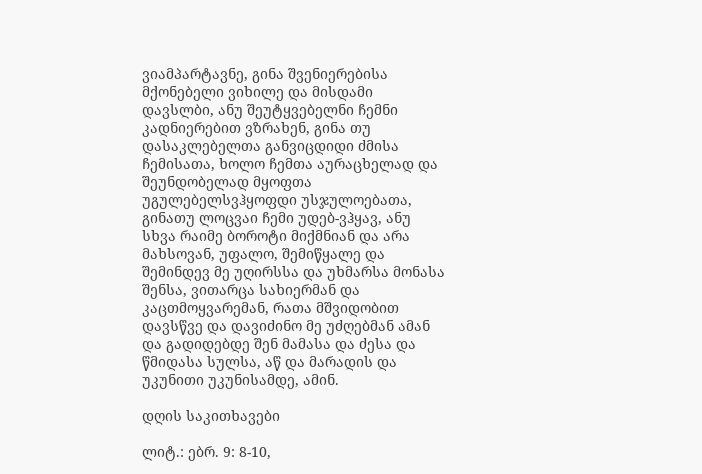ვიამპარტავნე, გინა შვენიერებისა მქონებელი ვიხილე და მისდამი დავსლბი, ანუ შეუტყვებელნი ჩემნი კადნიერებით ვზრახენ, გინა თუ დასაკლებელთა განვიცდიდი ძმისა ჩემისათა, ხოლო ჩემთა აურაცხელად და შეუნდობელად მყოფთა უგულებელსვჰყოფდი უსჯულოებათა, გინათუ ლოცვაი ჩემი უდებ-ვჰყავ, ანუ სხვა რაიმე ბოროტი მიქმნიან და არა მახსოვან, უფალო, შემიწყალე და შემინდევ მე უღირსსა და უხმარსა მონასა შენსა, ვითარცა სახიერმან და კაცთმოყვარემან, რათა მშვიდობით დავსწვე და დავიძინო მე უძღებმან ამან და გადიდებდე შენ მამასა და ძესა და წმიდასა სულსა, აწ და მარადის და უკუნითი უკუნისამდე, ამინ.

დღის საკითხავები

ლიტ.: ებრ. 9: 8-10,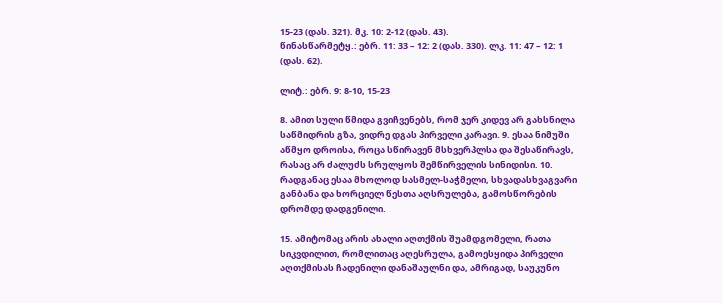15-23 (დას. 321). მკ. 10: 2-12 (დას. 43).
წინასწარმეტყ.: ებრ. 11: 33 – 12: 2 (დას. 330). ლკ. 11: 47 – 12: 1 (დას. 62).

ლიტ.: ებრ. 9: 8-10, 15-23

8. ამით სული წმიდა გვიჩვენებს, რომ ჯერ კიდევ არ გახსნილა საწმიდრის გზა, ვიდრე დგას პირველი კარავი. 9. ესაა ნიმუში აწმყო დროისა, როცა სწირავენ მსხვერპლსა და შესაწირავს, რასაც არ ძალუძს სრულყოს შემწირველის სინიდისი. 10. რადგანაც ესაა მხოლოდ სასმელ-საჭმელი, სხვადასხვაგვარი განბანა და ხორციელ წესთა აღსრულება, გამოსწორების დრომდე დადგენილი.

15. ამიტომაც არის ახალი აღთქმის შუამდგომელი, რათა სიკვდილით, რომლითაც აღესრულა, გამოესყიდა პირველი აღთქმისას ჩადენილი დანაშაულნი და, ამრიგად, საუკუნო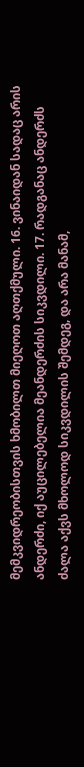მემკვიდრეობისთვის ხმობილთ მიეღოთ აღთქმული. 16. ვინაიდან სადაც არის ანდერძი, იქ აუცილებელია მეანდერძის სიკვდილი. 17. რადგანაც ანდერძს ძალა აქვს მხოლოდ სიკვდილის შემდეგ, და არა მანამ,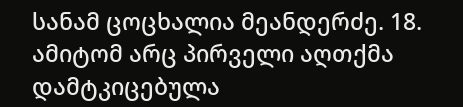სანამ ცოცხალია მეანდერძე. 18. ამიტომ არც პირველი აღთქმა დამტკიცებულა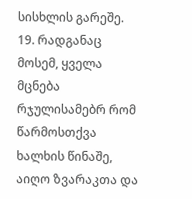სისხლის გარეშე. 19. რადგანაც მოსემ, ყველა მცნება რჯულისამებრ რომ წარმოსთქვა ხალხის წინაშე, აიღო ზვარაკთა და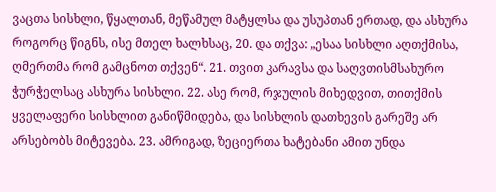ვაცთა სისხლი, წყალთან, მეწამულ მატყლსა და უსუპთან ერთად, და ასხურა როგორც წიგნს, ისე მთელ ხალხსაც, 20. და თქვა: „ესაა სისხლი აღთქმისა, ღმერთმა რომ გამცნოთ თქვენ“. 21. თვით კარავსა და საღვთისმსახურო ჭურჭელსაც ასხურა სისხლი. 22. ასე რომ, რჯულის მიხედვით, თითქმის ყველაფერი სისხლით განიწმიდება, და სისხლის დათხევის გარეშე არ არსებობს მიტევება. 23. ამრიგად, ზეციერთა ხატებანი ამით უნდა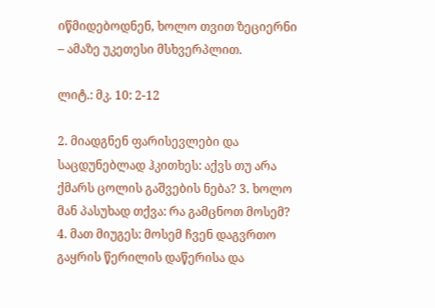იწმიდებოდნენ, ხოლო თვით ზეციერნი – ამაზე უკეთესი მსხვერპლით.

ლიტ.: მკ. 10: 2-12

2. მიადგნენ ფარისევლები და საცდუნებლად ჰკითხეს: აქვს თუ არა ქმარს ცოლის გაშვების ნება? 3. ხოლო მან პასუხად თქვა: რა გამცნოთ მოსემ? 4. მათ მიუგეს: მოსემ ჩვენ დაგვრთო გაყრის წერილის დაწერისა და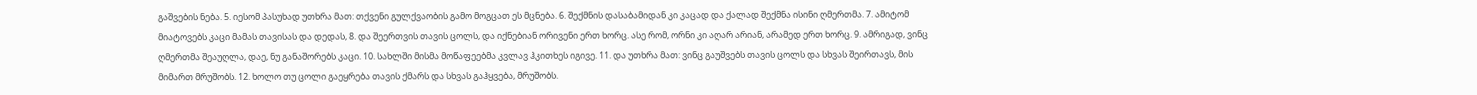გაშვების ნება. 5. იესომ პასუხად უთხრა მათ: თქვენი გულქვაობის გამო მოგცათ ეს მცნება. 6. შექმნის დასაბამიდან კი კაცად და ქალად შექმნა ისინი ღმერთმა. 7. ამიტომ მიატოვებს კაცი მამას თავისას და დედას, 8. და შეერთვის თავის ცოლს, და იქნებიან ორივენი ერთ ხორც. ასე რომ, ორნი კი აღარ არიან, არამედ ერთ ხორც. 9. ამრიგად, ვინც ღმერთმა შეაუღლა, დაე, ნუ განაშორებს კაცი. 10. სახლში მისმა მოწაფეებმა კვლავ ჰკითხეს იგივე. 11. და უთხრა მათ: ვინც გაუშვებს თავის ცოლს და სხვას შეირთავს, მის მიმართ მრუშობს. 12. ხოლო თუ ცოლი გაეყრება თავის ქმარს და სხვას გაჰყვება, მრუშობს.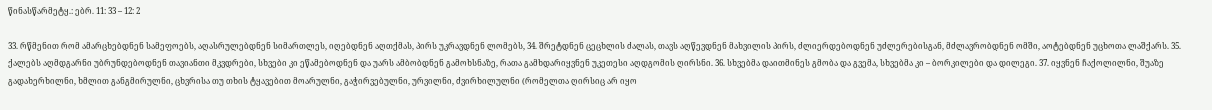წინასწარმეტყ.: ებრ. 11: 33 – 12: 2

33. რწმენით რომ ამარცხებდნენ სამეფოებს, აღასრულებდნენ სიმართლეს, იღებდნენ აღთქმას, პირს უკრავდნენ ლომებს, 34. შრეტდნენ ცეცხლის ძალას, თავს აღწევდნენ მახვილის პირს, ძლიერდებოდნენ უძლერებისგან, მძლავრობდნენ ომში, აოტებდნენ უცხოთა ლაშქარს. 35. ქალებს აღმდგარნი უბრუნდებოდნენ თავიანთი მკვდრები, სხვები კი ეწამებოდნენ და უარს ამბობდნენ გამოხსნაზე, რათა გამხდარიყვნენ უკეთესი აღდგომის ღირსნი. 36. სხვებმა დაითმინეს გმობა და გვემა, სხვებმა კი – ბორკილები და დილეგი. 37. იყვნენ ჩაქოლილნი, შუაზე გადახერხილნი, ხმლით განგმირულნი, ცხვრისა თუ თხის ტყავებით მოარულნი, გაჭირვებულნი, ურვილნი, ძვირხილულნი (რომელთა ღირსიც არ იყო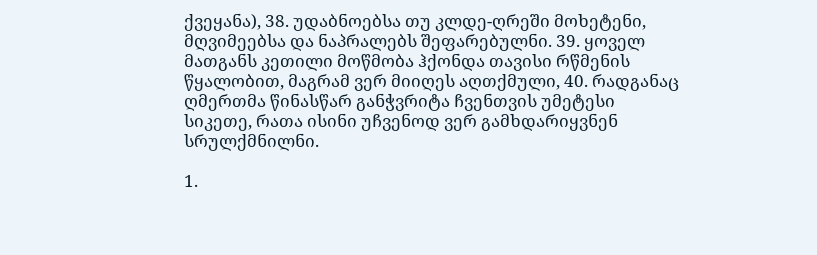ქვეყანა), 38. უდაბნოებსა თუ კლდე-ღრეში მოხეტენი, მღვიმეებსა და ნაპრალებს შეფარებულნი. 39. ყოველ მათგანს კეთილი მოწმობა ჰქონდა თავისი რწმენის წყალობით, მაგრამ ვერ მიიღეს აღთქმული, 40. რადგანაც ღმერთმა წინასწარ განჭვრიტა ჩვენთვის უმეტესი სიკეთე, რათა ისინი უჩვენოდ ვერ გამხდარიყვნენ სრულქმნილნი.

1.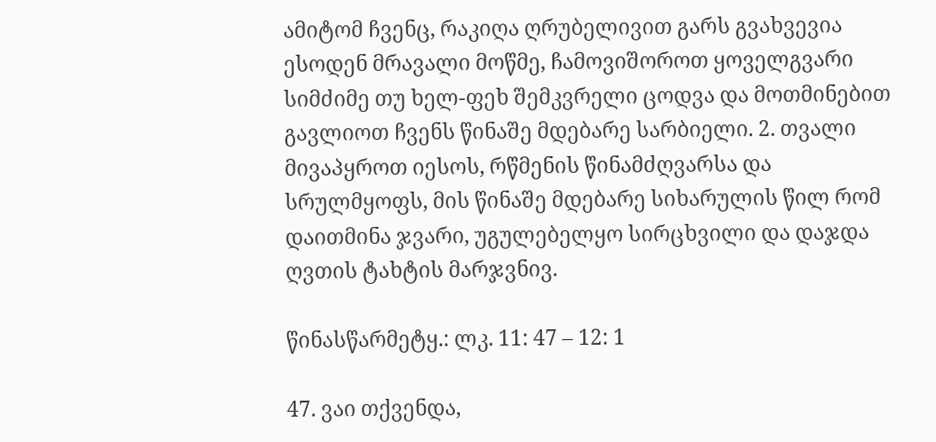ამიტომ ჩვენც, რაკიღა ღრუბელივით გარს გვახვევია ესოდენ მრავალი მოწმე, ჩამოვიშოროთ ყოველგვარი სიმძიმე თუ ხელ-ფეხ შემკვრელი ცოდვა და მოთმინებით გავლიოთ ჩვენს წინაშე მდებარე სარბიელი. 2. თვალი მივაპყროთ იესოს, რწმენის წინამძღვარსა და სრულმყოფს, მის წინაშე მდებარე სიხარულის წილ რომ დაითმინა ჯვარი, უგულებელყო სირცხვილი და დაჯდა ღვთის ტახტის მარჯვნივ.

წინასწარმეტყ.: ლკ. 11: 47 – 12: 1

47. ვაი თქვენდა,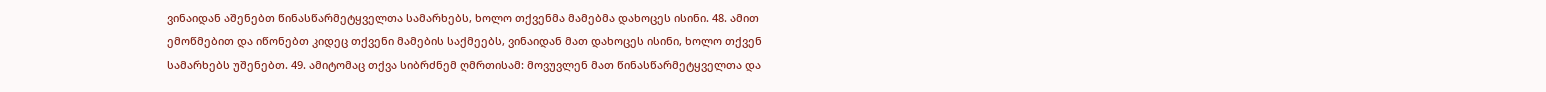ვინაიდან აშენებთ წინასწარმეტყველთა სამარხებს, ხოლო თქვენმა მამებმა დახოცეს ისინი. 48. ამით ემოწმებით და იწონებთ კიდეც თქვენი მამების საქმეებს, ვინაიდან მათ დახოცეს ისინი, ხოლო თქვენ სამარხებს უშენებთ. 49. ამიტომაც თქვა სიბრძნემ ღმრთისამ: მოვუვლენ მათ წინასწარმეტყველთა და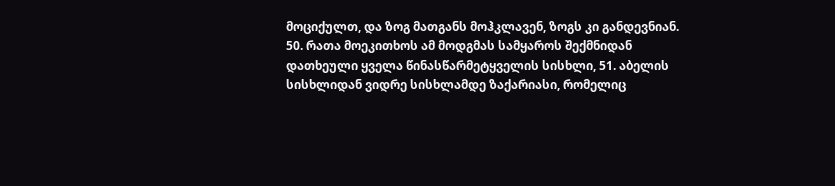მოციქულთ, და ზოგ მათგანს მოჰკლავენ, ზოგს კი განდევნიან. 50. რათა მოეკითხოს ამ მოდგმას სამყაროს შექმნიდან დათხეული ყველა წინასწარმეტყველის სისხლი, 51. აბელის სისხლიდან ვიდრე სისხლამდე ზაქარიასი, რომელიც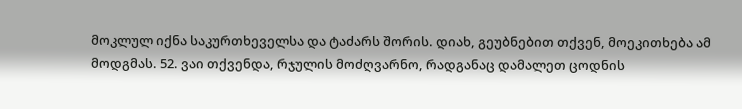მოკლულ იქნა საკურთხეველსა და ტაძარს შორის. დიახ, გეუბნებით თქვენ, მოეკითხება ამ მოდგმას. 52. ვაი თქვენდა, რჯულის მოძღვარნო, რადგანაც დამალეთ ცოდნის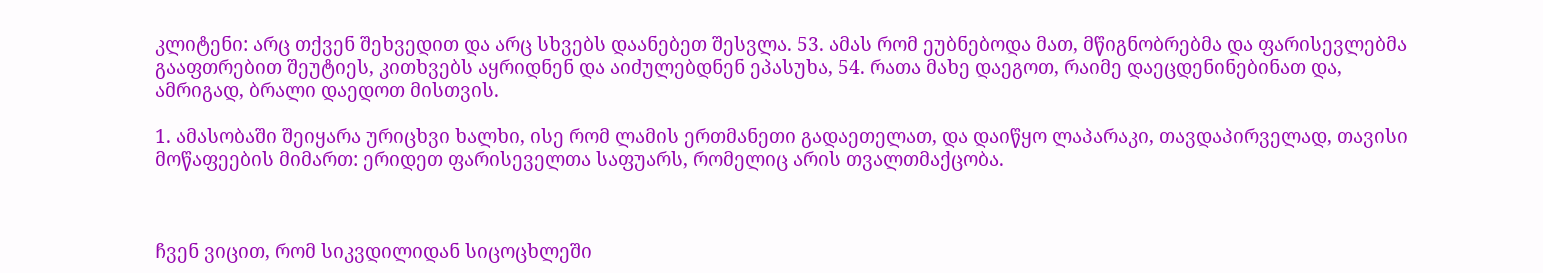კლიტენი: არც თქვენ შეხვედით და არც სხვებს დაანებეთ შესვლა. 53. ამას რომ ეუბნებოდა მათ, მწიგნობრებმა და ფარისევლებმა გააფთრებით შეუტიეს, კითხვებს აყრიდნენ და აიძულებდნენ ეპასუხა, 54. რათა მახე დაეგოთ, რაიმე დაეცდენინებინათ და, ამრიგად, ბრალი დაედოთ მისთვის.

1. ამასობაში შეიყარა ურიცხვი ხალხი, ისე რომ ლამის ერთმანეთი გადაეთელათ, და დაიწყო ლაპარაკი, თავდაპირველად, თავისი მოწაფეების მიმართ: ერიდეთ ფარისეველთა საფუარს, რომელიც არის თვალთმაქცობა.



ჩვენ ვიცით, რომ სიკვდილიდან სიცოცხლეში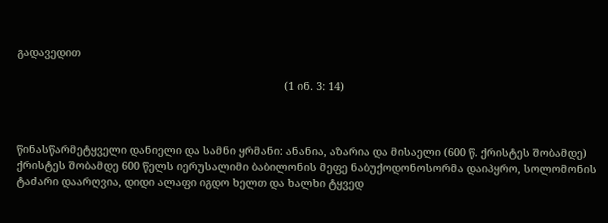გადავედით

                                                                                         (1 ინ. 3: 14)



წინასწარმეტყველი დანიელი და სამნი ყრმანი: ანანია, აზარია და მისაელი (600 წ. ქრისტეს შობამდე)
ქრისტეს შობამდე 600 წელს იერუსალიმი ბაბილონის მეფე ნაბუქოდონოსორმა დაიპყრო, სოლომონის ტაძარი დაარღვია, დიდი ალაფი იგდო ხელთ და ხალხი ტყვედ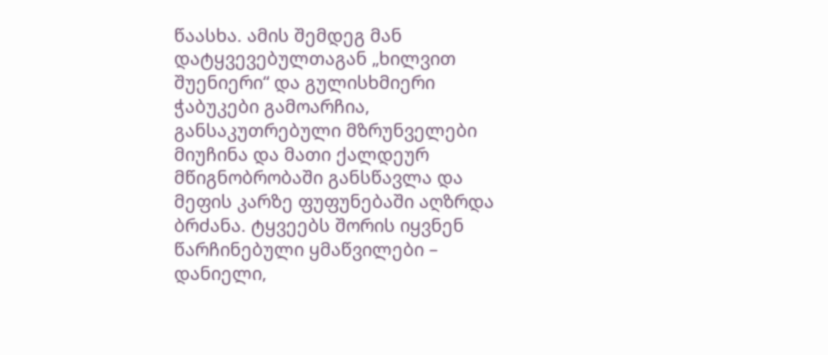წაასხა. ამის შემდეგ მან დატყვევებულთაგან „ხილვით შუენიერი“ და გულისხმიერი ჭაბუკები გამოარჩია, განსაკუთრებული მზრუნველები მიუჩინა და მათი ქალდეურ მწიგნობრობაში განსწავლა და მეფის კარზე ფუფუნებაში აღზრდა ბრძანა. ტყვეებს შორის იყვნენ წარჩინებული ყმაწვილები – დანიელი,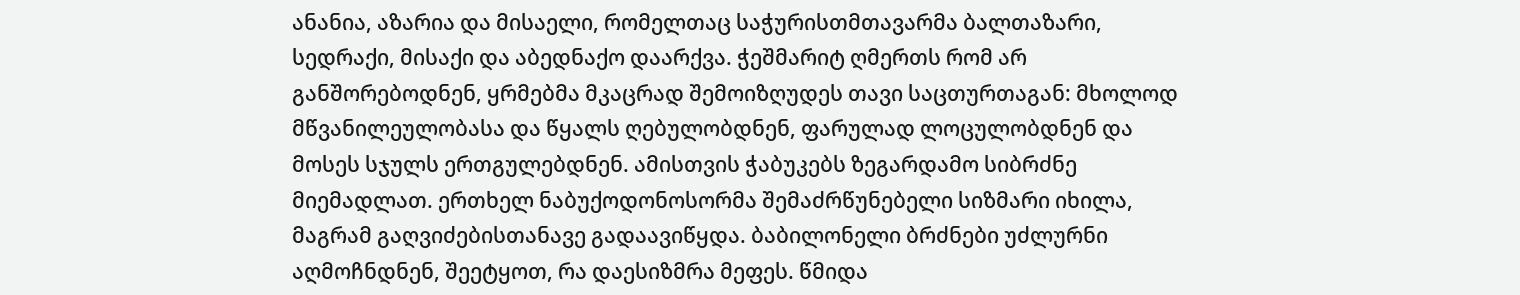ანანია, აზარია და მისაელი, რომელთაც საჭურისთმთავარმა ბალთაზარი, სედრაქი, მისაქი და აბედნაქო დაარქვა. ჭეშმარიტ ღმერთს რომ არ განშორებოდნენ, ყრმებმა მკაცრად შემოიზღუდეს თავი საცთურთაგან: მხოლოდ მწვანილეულობასა და წყალს ღებულობდნენ, ფარულად ლოცულობდნენ და მოსეს სჯულს ერთგულებდნენ. ამისთვის ჭაბუკებს ზეგარდამო სიბრძნე მიემადლათ. ერთხელ ნაბუქოდონოსორმა შემაძრწუნებელი სიზმარი იხილა, მაგრამ გაღვიძებისთანავე გადაავიწყდა. ბაბილონელი ბრძნები უძლურნი აღმოჩნდნენ, შეეტყოთ, რა დაესიზმრა მეფეს. წმიდა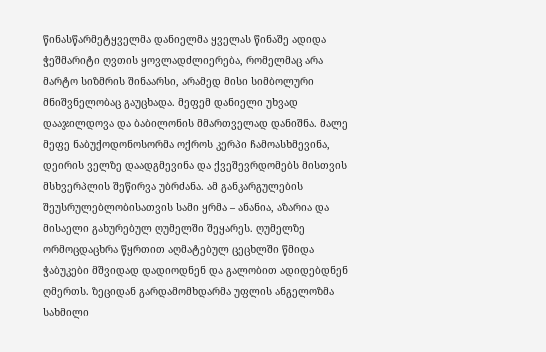წინასწარმეტყველმა დანიელმა ყველას წინაშე ადიდა ჭეშმარიტი ღვთის ყოვლადძლიერება, რომელმაც არა მარტო სიზმრის შინაარსი, არამედ მისი სიმბოლური მნიშვნელობაც გაუცხადა. მეფემ დანიელი უხვად დააჯილდოვა და ბაბილონის მმართველად დანიშნა. მალე მეფე ნაბუქოდონოსორმა ოქროს კერპი ჩამოასხმევინა, დეირის ველზე დაადგმევინა და ქვეშევრდომებს მისთვის მსხვერპლის შეწირვა უბრძანა. ამ განკარგულების შეუსრულებლობისათვის სამი ყრმა – ანანია, აზარია და მისაელი გახურებულ ღუმელში შეყარეს. ღუმელზე ორმოცდაცხრა წყრთით აღმატებულ ცეცხლში წმიდა ჭაბუკები მშვიდად დადიოდნენ და გალობით ადიდებდნენ ღმერთს. ზეციდან გარდამომხდარმა უფლის ანგელოზმა სახმილი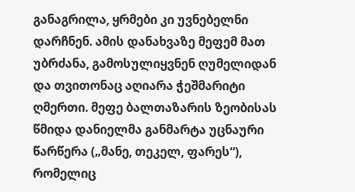განაგრილა, ყრმები კი უვნებელნი დარჩნენ. ამის დანახვაზე მეფემ მათ უბრძანა, გამოსულიყვნენ ღუმელიდან და თვითონაც აღიარა ჭეშმარიტი ღმერთი. მეფე ბალთაზარის ზეობისას წმიდა დანიელმა განმარტა უცნაური წარწერა („მანე, თეკელ, ფარეს“), რომელიც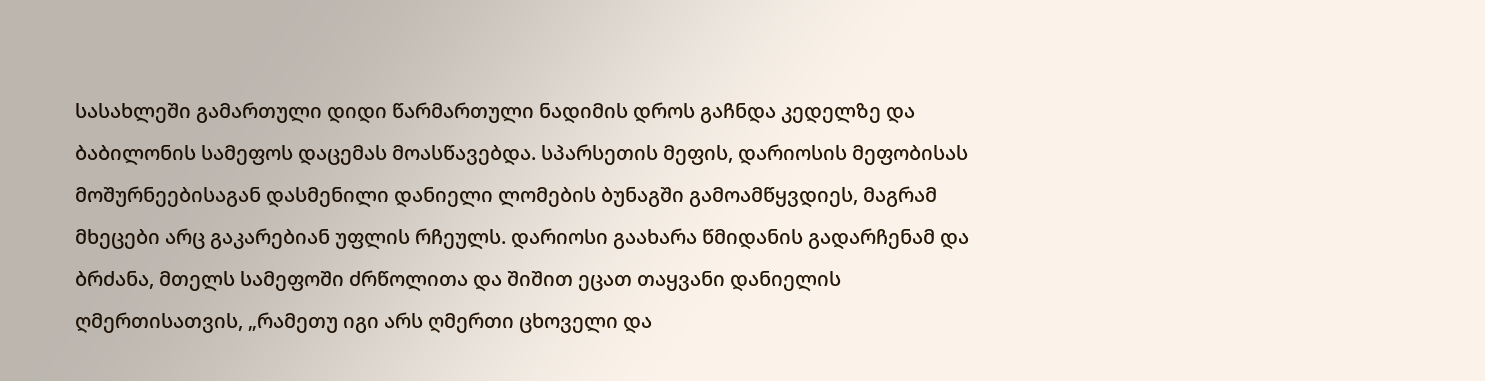სასახლეში გამართული დიდი წარმართული ნადიმის დროს გაჩნდა კედელზე და ბაბილონის სამეფოს დაცემას მოასწავებდა. სპარსეთის მეფის, დარიოსის მეფობისას მოშურნეებისაგან დასმენილი დანიელი ლომების ბუნაგში გამოამწყვდიეს, მაგრამ მხეცები არც გაკარებიან უფლის რჩეულს. დარიოსი გაახარა წმიდანის გადარჩენამ და ბრძანა, მთელს სამეფოში ძრწოლითა და შიშით ეცათ თაყვანი დანიელის ღმერთისათვის, „რამეთუ იგი არს ღმერთი ცხოველი და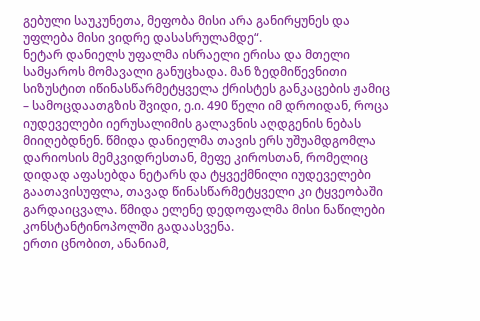გებული საუკუნეთა, მეფობა მისი არა განირყუნეს და უფლება მისი ვიდრე დასასრულამდე“.
ნეტარ დანიელს უფალმა ისრაელი ერისა და მთელი სამყაროს მომავალი განუცხადა. მან ზედმიწევნითი სიზუსტით იწინასწარმეტყველა ქრისტეს განკაცების ჟამიც – სამოცდაათგზის შვიდი, ე.ი. 490 წელი იმ დროიდან, როცა იუდეველები იერუსალიმის გალავნის აღდგენის ნებას მიიღებდნენ. წმიდა დანიელმა თავის ერს უშუამდგომლა დარიოსის მემკვიდრესთან, მეფე კიროსთან, რომელიც დიდად აფასებდა ნეტარს და ტყვექმნილი იუდეველები გაათავისუფლა, თავად წინასწარმეტყველი კი ტყვეობაში გარდაიცვალა. წმიდა ელენე დედოფალმა მისი ნაწილები კონსტანტინოპოლში გადაასვენა.
ერთი ცნობით, ანანიამ,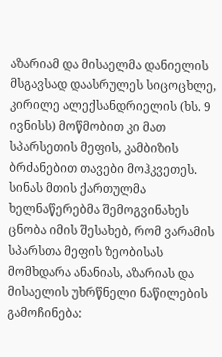აზარიამ და მისაელმა დანიელის მსგავსად დაასრულეს სიცოცხლე, კირილე ალექსანდრიელის (ხს. 9 ივნისს) მოწმობით კი მათ სპარსეთის მეფის, კამბიზის ბრძანებით თავები მოჰკვეთეს. სინას მთის ქართულმა ხელნაწერებმა შემოგვინახეს ცნობა იმის შესახებ, რომ ვარამის სპარსთა მეფის ზეობისას მომხდარა ანანიას, აზარიას და მისაელის უხრწნელი ნაწილების გამოჩინება: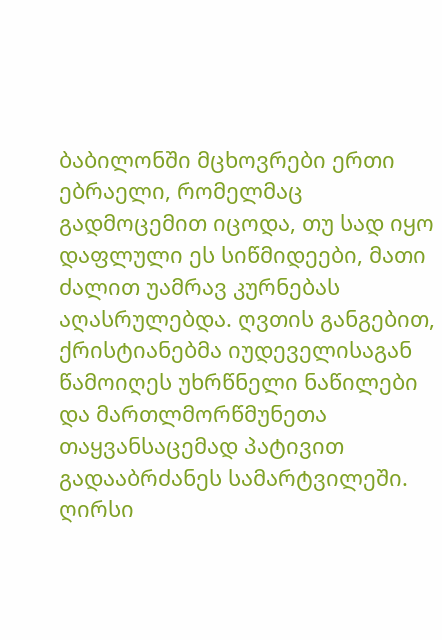ბაბილონში მცხოვრები ერთი ებრაელი, რომელმაც გადმოცემით იცოდა, თუ სად იყო დაფლული ეს სიწმიდეები, მათი ძალით უამრავ კურნებას აღასრულებდა. ღვთის განგებით, ქრისტიანებმა იუდეველისაგან წამოიღეს უხრწნელი ნაწილები და მართლმორწმუნეთა თაყვანსაცემად პატივით გადააბრძანეს სამარტვილეში.
ღირსი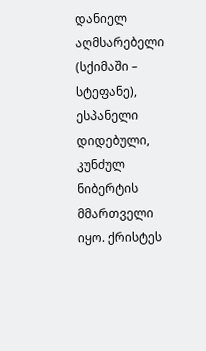დანიელ აღმსარებელი (სქიმაში – სტეფანე), ესპანელი დიდებული, კუნძულ ნიბერტის მმართველი იყო. ქრისტეს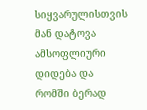სიყვარულისთვის მან დატოვა ამსოფლიური დიდება და რომში ბერად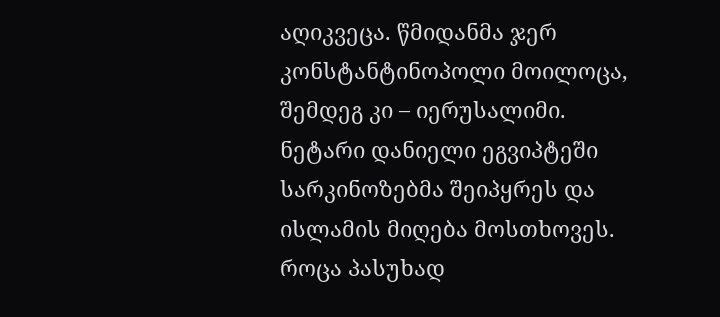აღიკვეცა. წმიდანმა ჯერ კონსტანტინოპოლი მოილოცა, შემდეგ კი – იერუსალიმი.
ნეტარი დანიელი ეგვიპტეში სარკინოზებმა შეიპყრეს და ისლამის მიღება მოსთხოვეს. როცა პასუხად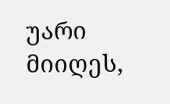უარი მიიღეს,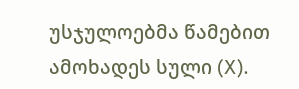უსჯულოებმა წამებით ამოხადეს სული (X).